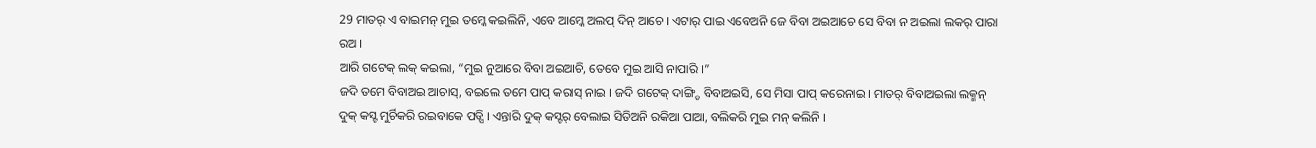29 ମାତର୍ ଏ ବାଇମନ୍ ମୁଇ ତମ୍କେ କଇଲିନି, ଏବେ ଆମ୍କେ ଅଲପ୍ ଦିନ୍ ଆଚେ । ଏଟାର୍ ପାଇ ଏବେଅନି ଜେ ବିବା ଅଇଆଚେ ସେ ବିବା ନ ଅଇଲା ଲକର୍ ପାରା ରଅ ।
ଆରି ଗଟେକ୍ ଲକ୍ କଇଲା, “ମୁଇ ନୁଆରେ ବିବା ଅଇଆଚି, ତେବେ ମୁଇ ଆସି ନାପାରି ।”
ଜଦି ତମେ ବିବାଅଇ ଆଚାସ୍, ବଇଲେ ତମେ ପାପ୍ କରାସ୍ ନାଇ । ଜଦି ଗଟେକ୍ ଦାଙ୍ଗ୍ଡି ବିବାଅଇସି, ସେ ମିସା ପାପ୍ କରେନାଇ । ମାତର୍ ବିବାଅଇଲା ଲକ୍ମନ୍ ଦୁକ୍ କସ୍ଟ ମୁର୍ଚିକରି ରଇବାକେ ପଡ୍ସି । ଏନ୍ତାରି ଦୁକ୍ କସ୍ଟର୍ ବେଲାଇ ସିତିଅନି ରକିଆ ପାଆ, ବଲିକରି ମୁଇ ମନ୍ କଲିନି ।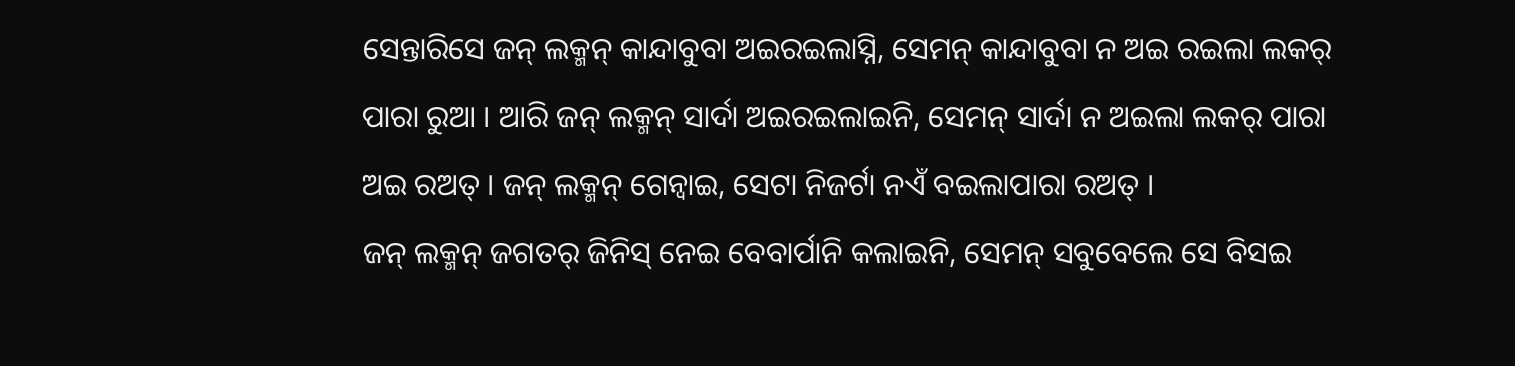ସେନ୍ତାରିସେ ଜନ୍ ଲକ୍ମନ୍ କାନ୍ଦାବୁବା ଅଇରଇଲାସ୍ନି, ସେମନ୍ କାନ୍ଦାବୁବା ନ ଅଇ ରଇଲା ଲକର୍ ପାରା ରୁଆ । ଆରି ଜନ୍ ଲକ୍ମନ୍ ସାର୍ଦା ଅଇରଇଲାଇନି, ସେମନ୍ ସାର୍ଦା ନ ଅଇଲା ଲକର୍ ପାରା ଅଇ ରଅତ୍ । ଜନ୍ ଲକ୍ମନ୍ ଗେନ୍ବାଇ, ସେଟା ନିଜର୍ଟା ନଏଁ ବଇଲାପାରା ରଅତ୍ ।
ଜନ୍ ଲକ୍ମନ୍ ଜଗତର୍ ଜିନିସ୍ ନେଇ ବେବାର୍ପାନି କଲାଇନି, ସେମନ୍ ସବୁବେଲେ ସେ ବିସଇ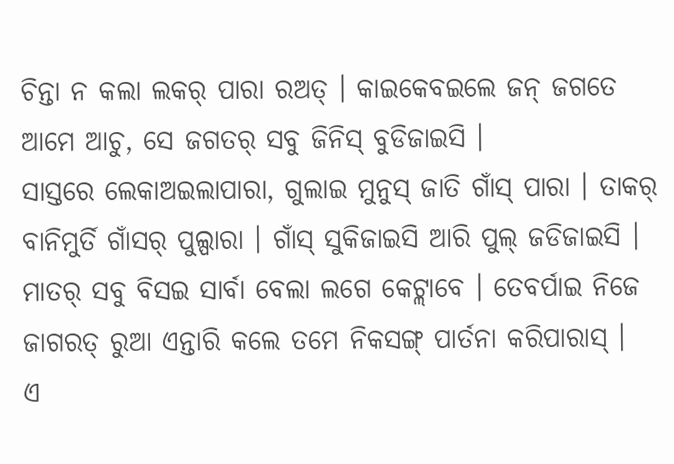ଚିନ୍ତା ନ କଲା ଲକର୍ ପାରା ରଅତ୍ । କାଇକେବଇଲେ ଜନ୍ ଜଗତେ ଆମେ ଆଚୁ, ସେ ଜଗତର୍ ସବୁ ଜିନିସ୍ ବୁଡିଜାଇସି ।
ସାସ୍ତରେ ଲେକାଅଇଲାପାରା, ଗୁଲାଇ ମୁନୁସ୍ ଜାତି ଗାଁସ୍ ପାରା । ତାକର୍ ବାନିମୁର୍ତି ଗାଁସର୍ ପୁଲ୍ପାରା । ଗାଁସ୍ ସୁକିଜାଇସି ଆରି ପୁଲ୍ ଜଡିଜାଇସି ।
ମାତର୍ ସବୁ ବିସଇ ସାର୍ବା ବେଲା ଲଗେ କେଟ୍ଲାବେ । ତେବର୍ପାଇ ନିଜେ ଜାଗରତ୍ ରୁଆ ଏନ୍ତାରି କଲେ ତମେ ନିକସଙ୍ଗ୍ ପାର୍ତନା କରିପାରାସ୍ ।
ଏ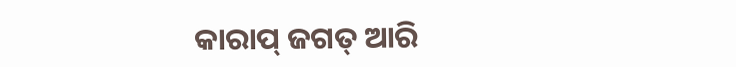କାରାପ୍ ଜଗତ୍ ଆରି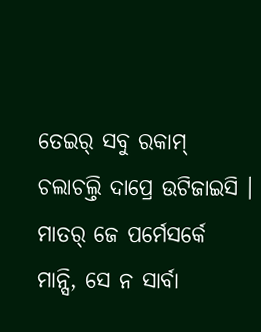ତେଇର୍ ସବୁ ରକାମ୍ ଚଲାଚଲ୍ତି ଦାପ୍ରେ ଉଟିଜାଇସି । ମାତର୍ ଜେ ପର୍ମେସର୍କେ ମାନ୍ସି, ସେ ନ ସାର୍ବା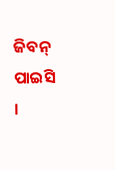ଜିବନ୍ ପାଇସି ।